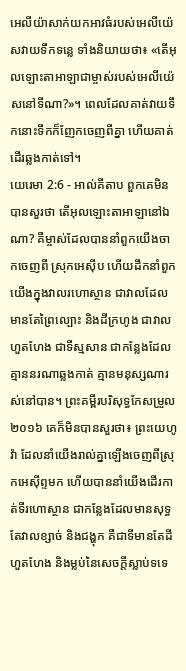អេលីយ៉ាសាក់យកអាវធំរបស់អេលីយ៉េសវាយទឹកទន្លេ ទាំងនិយាយថា៖ «តើអុលឡោះតាអាឡាជាម្ចាស់របស់អេលីយ៉េសនៅទីណា?»។ ពេលដែលគាត់វាយទឹកនោះទឹកក៏ញែកចេញពីគ្នា ហើយគាត់ដើរឆ្លងកាត់ទៅ។
យេរេមា 2:6 - អាល់គីតាប ពួកគេមិនបានសួរថា តើអុលឡោះតាអាឡានៅឯណា? គឺម្ចាស់ដែលបាននាំពួកយើងចាកចេញពី ស្រុកអេស៊ីប ហើយដឹកនាំពួកយើងក្នុងវាលរហោស្ថាន ជាវាលដែលមានតែព្រៃល្បោះ និងដីក្រហូង ជាវាលហួតហែង ជាទីស្មសាន ជាកន្លែងដែលគ្មាននរណាឆ្លងកាត់ គ្មានមនុស្សណារស់នៅបាន។ ព្រះគម្ពីរបរិសុទ្ធកែសម្រួល ២០១៦ គេក៏មិនបានសួរថា៖ ព្រះយេហូវ៉ា ដែលនាំយើងរាល់គ្នាឡើងចេញពីស្រុកអេស៊ីព្ទមក ហើយបាននាំយើងដើរកាត់ទីរហោស្ថាន ជាកន្លែងដែលមានសុទ្ធតែវាលខ្សាច់ និងជង្ហុក គឺជាទីមានតែដីហួតហែង និងម្លប់នៃសេចក្ដីស្លាប់ទទេ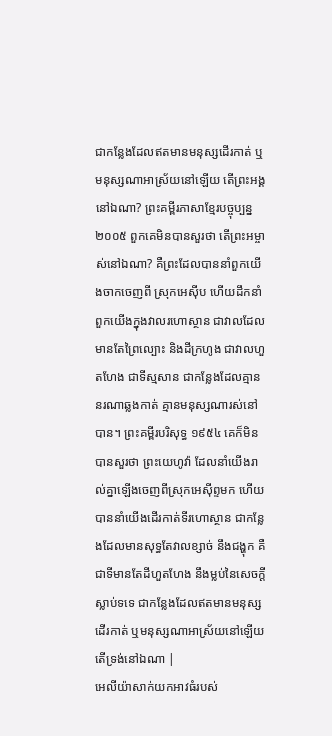ជាកន្លែងដែលឥតមានមនុស្សដើរកាត់ ឬមនុស្សណាអាស្រ័យនៅឡើយ តើព្រះអង្គនៅឯណា? ព្រះគម្ពីរភាសាខ្មែរបច្ចុប្បន្ន ២០០៥ ពួកគេមិនបានសួរថា តើព្រះអម្ចាស់នៅឯណា? គឺព្រះដែលបាននាំពួកយើងចាកចេញពី ស្រុកអេស៊ីប ហើយដឹកនាំពួកយើងក្នុងវាលរហោស្ថាន ជាវាលដែលមានតែព្រៃល្បោះ និងដីក្រហូង ជាវាលហួតហែង ជាទីស្មសាន ជាកន្លែងដែលគ្មាននរណាឆ្លងកាត់ គ្មានមនុស្សណារស់នៅបាន។ ព្រះគម្ពីរបរិសុទ្ធ ១៩៥៤ គេក៏មិនបានសួរថា ព្រះយេហូវ៉ា ដែលនាំយើងរាល់គ្នាឡើងចេញពីស្រុកអេស៊ីព្ទមក ហើយបាននាំយើងដើរកាត់ទីរហោស្ថាន ជាកន្លែងដែលមានសុទ្ធតែវាលខ្សាច់ នឹងជង្ហុក គឺជាទីមានតែដីហួតហែង នឹងម្លប់នៃសេចក្ដីស្លាប់ទទេ ជាកន្លែងដែលឥតមានមនុស្សដើរកាត់ ឬមនុស្សណាអាស្រ័យនៅឡើយ តើទ្រង់នៅឯណា |
អេលីយ៉ាសាក់យកអាវធំរបស់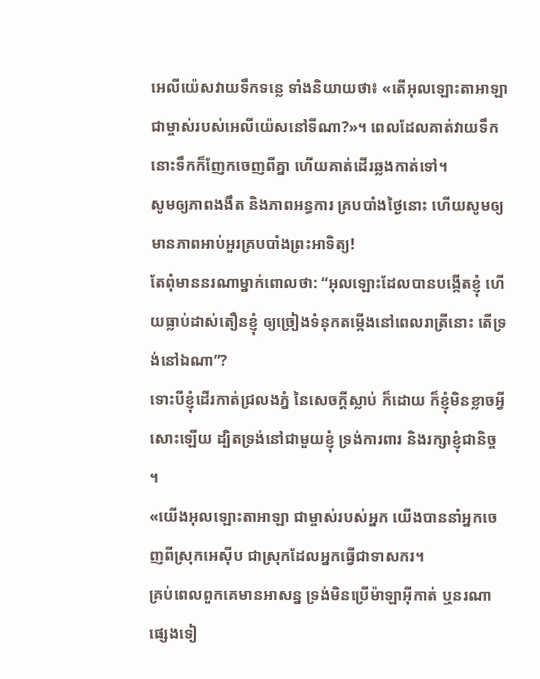អេលីយ៉េសវាយទឹកទន្លេ ទាំងនិយាយថា៖ «តើអុលឡោះតាអាឡាជាម្ចាស់របស់អេលីយ៉េសនៅទីណា?»។ ពេលដែលគាត់វាយទឹកនោះទឹកក៏ញែកចេញពីគ្នា ហើយគាត់ដើរឆ្លងកាត់ទៅ។
សូមឲ្យភាពងងឹត និងភាពអន្ធការ គ្របបាំងថ្ងៃនោះ ហើយសូមឲ្យមានភាពអាប់អួរគ្របបាំងព្រះអាទិត្យ!
តែពុំមាននរណាម្នាក់ពោលថា: “អុលឡោះដែលបានបង្កើតខ្ញុំ ហើយធ្លាប់ដាស់តឿនខ្ញុំ ឲ្យច្រៀងទំនុកតម្កើងនៅពេលរាត្រីនោះ តើទ្រង់នៅឯណា”?
ទោះបីខ្ញុំដើរកាត់ជ្រលងភ្នំ នៃសេចក្ដីស្លាប់ ក៏ដោយ ក៏ខ្ញុំមិនខ្លាចអ្វីសោះឡើយ ដ្បិតទ្រង់នៅជាមួយខ្ញុំ ទ្រង់ការពារ និងរក្សាខ្ញុំជានិច្ច ។
«យើងអុលឡោះតាអាឡា ជាម្ចាស់របស់អ្នក យើងបាននាំអ្នកចេញពីស្រុកអេស៊ីប ជាស្រុកដែលអ្នកធ្វើជាទាសករ។
គ្រប់ពេលពួកគេមានអាសន្ន ទ្រង់មិនប្រើម៉ាឡាអ៊ីកាត់ ឬនរណាផ្សេងទៀ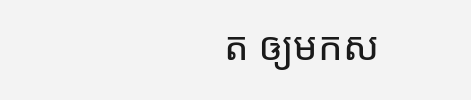ត ឲ្យមកស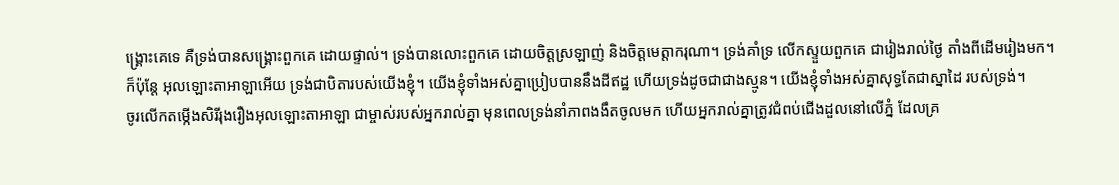ង្គ្រោះគេទេ គឺទ្រង់បានសង្គ្រោះពួកគេ ដោយផ្ទាល់។ ទ្រង់បានលោះពួកគេ ដោយចិត្តស្រឡាញ់ និងចិត្តមេត្តាករុណា។ ទ្រង់គាំទ្រ លើកស្ទួយពួកគេ ជារៀងរាល់ថ្ងៃ តាំងពីដើមរៀងមក។
ក៏ប៉ុន្តែ អុលឡោះតាអាឡាអើយ ទ្រង់ជាបិតារបស់យើងខ្ញុំ។ យើងខ្ញុំទាំងអស់គ្នាប្រៀបបាននឹងដីឥដ្ឋ ហើយទ្រង់ដូចជាជាងស្មូន។ យើងខ្ញុំទាំងអស់គ្នាសុទ្ធតែជាស្នាដៃ របស់ទ្រង់។
ចូរលើកតម្កើងសិរីរុងរឿងអុលឡោះតាអាឡា ជាម្ចាស់របស់អ្នករាល់គ្នា មុនពេលទ្រង់នាំភាពងងឹតចូលមក ហើយអ្នករាល់គ្នាត្រូវជំពប់ជើងដួលនៅលើភ្នំ ដែលគ្រ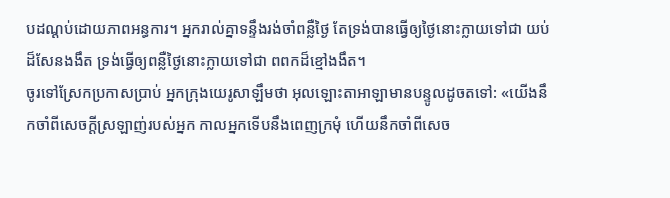បដណ្ដប់ដោយភាពអន្ធការ។ អ្នករាល់គ្នាទន្ទឹងរង់ចាំពន្លឺថ្ងៃ តែទ្រង់បានធ្វើឲ្យថ្ងៃនោះក្លាយទៅជា យប់ដ៏សែនងងឹត ទ្រង់ធ្វើឲ្យពន្លឺថ្ងៃនោះក្លាយទៅជា ពពកដ៏ខ្មៅងងឹត។
ចូរទៅស្រែកប្រកាសប្រាប់ អ្នកក្រុងយេរូសាឡឹមថា អុលឡោះតាអាឡាមានបន្ទូលដូចតទៅ: «យើងនឹកចាំពីសេចក្ដីស្រឡាញ់របស់អ្នក កាលអ្នកទើបនឹងពេញក្រមុំ ហើយនឹកចាំពីសេច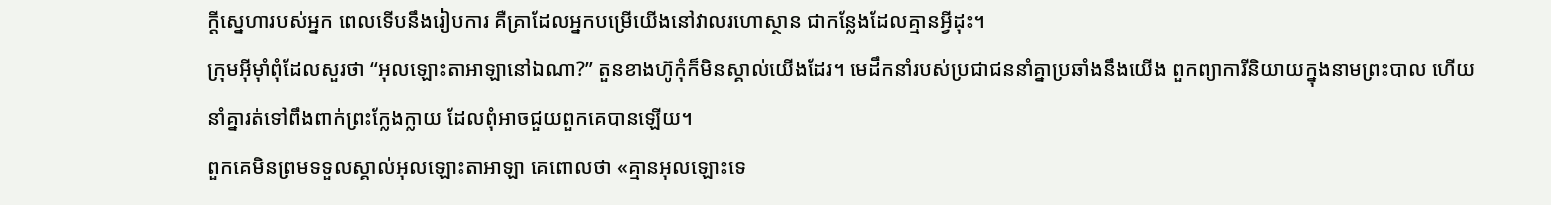ក្ដីស្នេហារបស់អ្នក ពេលទើបនឹងរៀបការ គឺគ្រាដែលអ្នកបម្រើយើងនៅវាលរហោស្ថាន ជាកន្លែងដែលគ្មានអ្វីដុះ។
ក្រុមអ៊ីមុាំពុំដែលសួរថា “អុលឡោះតាអាឡានៅឯណា?” តួនខាងហ៊ូកុំក៏មិនស្គាល់យើងដែរ។ មេដឹកនាំរបស់ប្រជាជននាំគ្នាប្រឆាំងនឹងយើង ពួកព្យាការីនិយាយក្នុងនាមព្រះបាល ហើយនាំគ្នារត់ទៅពឹងពាក់ព្រះក្លែងក្លាយ ដែលពុំអាចជួយពួកគេបានឡើយ។
ពួកគេមិនព្រមទទួលស្គាល់អុលឡោះតាអាឡា គេពោលថា «គ្មានអុលឡោះទេ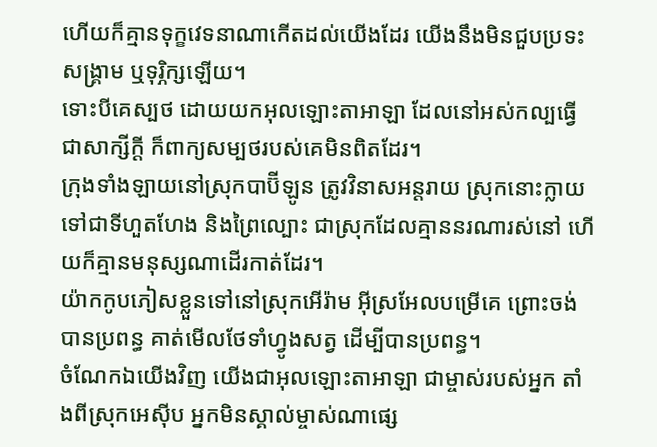ហើយក៏គ្មានទុក្ខវេទនាណាកើតដល់យើងដែរ យើងនឹងមិនជួបប្រទះសង្គ្រាម ឬទុរ្ភិក្សឡើយ។
ទោះបីគេស្បថ ដោយយកអុលឡោះតាអាឡា ដែលនៅអស់កល្បធ្វើជាសាក្សីក្ដី ក៏ពាក្យសម្បថរបស់គេមិនពិតដែរ។
ក្រុងទាំងឡាយនៅស្រុកបាប៊ីឡូន ត្រូវវិនាសអន្តរាយ ស្រុកនោះក្លាយទៅជាទីហួតហែង និងព្រៃល្បោះ ជាស្រុកដែលគ្មាននរណារស់នៅ ហើយក៏គ្មានមនុស្សណាដើរកាត់ដែរ។
យ៉ាកកូបភៀសខ្លួនទៅនៅស្រុកអើរ៉ាម អ៊ីស្រអែលបម្រើគេ ព្រោះចង់បានប្រពន្ធ គាត់មើលថែទាំហ្វូងសត្វ ដើម្បីបានប្រពន្ធ។
ចំណែកឯយើងវិញ យើងជាអុលឡោះតាអាឡា ជាម្ចាស់របស់អ្នក តាំងពីស្រុកអេស៊ីប អ្នកមិនស្គាល់ម្ចាស់ណាផ្សេ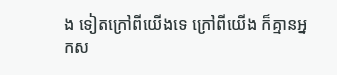ង ទៀតក្រៅពីយើងទេ ក្រៅពីយើង ក៏គ្មានអ្នកស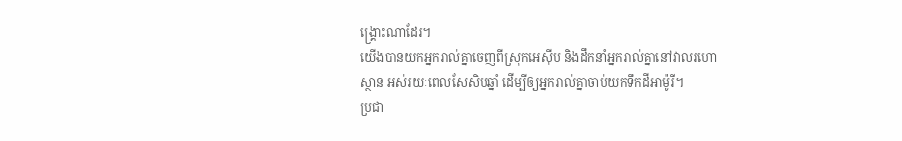ង្គ្រោះណាដែរ។
យើងបានយកអ្នករាល់គ្នាចេញពីស្រុកអេស៊ីប និងដឹកនាំអ្នករាល់គ្នានៅវាលរហោស្ថាន អស់រយៈពេលសែសិបឆ្នាំ ដើម្បីឲ្យអ្នករាល់គ្នាចាប់យកទឹកដីអាម៉ូរី។
ប្រជា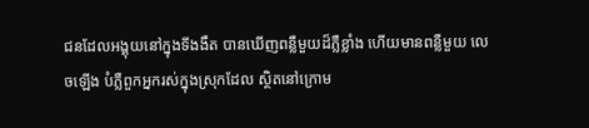ជនដែលអង្គុយនៅក្នុងទីងងឹត បានឃើញពន្លឺមួយដ៏ភ្លឺខ្លាំង ហើយមានពន្លឺមួយ លេចឡើង បំភ្លឺពួកអ្នករស់ក្នុងស្រុកដែល ស្ថិតនៅក្រោម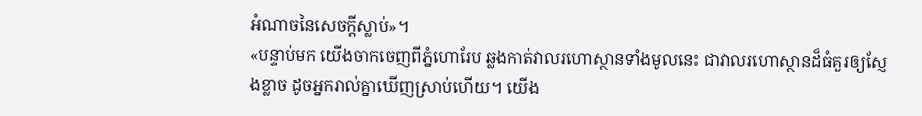អំណាចនៃសេចក្ដីស្លាប់»។
«បន្ទាប់មក យើងចាកចេញពីភ្នំហោរែប ឆ្លងកាត់វាលរហោស្ថានទាំងមូលនេះ ជាវាលរហោស្ថានដ៏ធំគួរឲ្យស្ញែងខ្លាច ដូចអ្នករាល់គ្នាឃើញស្រាប់ហើយ។ យើង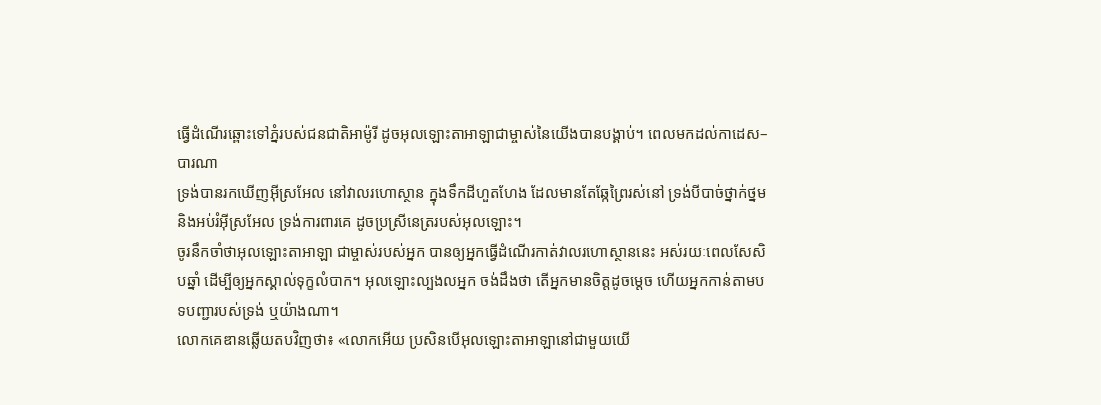ធ្វើដំណើរឆ្ពោះទៅភ្នំរបស់ជនជាតិអាម៉ូរី ដូចអុលឡោះតាអាឡាជាម្ចាស់នៃយើងបានបង្គាប់។ ពេលមកដល់កាដេស–បារណា
ទ្រង់បានរកឃើញអ៊ីស្រអែល នៅវាលរហោស្ថាន ក្នុងទឹកដីហួតហែង ដែលមានតែឆ្កែព្រៃរស់នៅ ទ្រង់បីបាច់ថ្នាក់ថ្នម និងអប់រំអ៊ីស្រអែល ទ្រង់ការពារគេ ដូចប្រស្រីនេត្ររបស់អុលឡោះ។
ចូរនឹកចាំថាអុលឡោះតាអាឡា ជាម្ចាស់របស់អ្នក បានឲ្យអ្នកធ្វើដំណើរកាត់វាលរហោស្ថាននេះ អស់រយៈពេលសែសិបឆ្នាំ ដើម្បីឲ្យអ្នកស្គាល់ទុក្ខលំបាក។ អុលឡោះល្បងលអ្នក ចង់ដឹងថា តើអ្នកមានចិត្តដូចម្តេច ហើយអ្នកកាន់តាមបទបញ្ជារបស់ទ្រង់ ឬយ៉ាងណា។
លោកគេឌានឆ្លើយតបវិញថា៖ «លោកអើយ ប្រសិនបើអុលឡោះតាអាឡានៅជាមួយយើ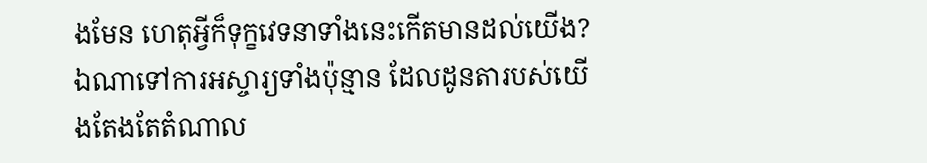ងមែន ហេតុអ្វីក៏ទុក្ខវេទនាទាំងនេះកើតមានដល់យើង? ឯណាទៅការអស្ចារ្យទាំងប៉ុន្មាន ដែលដូនតារបស់យើងតែងតែតំណាល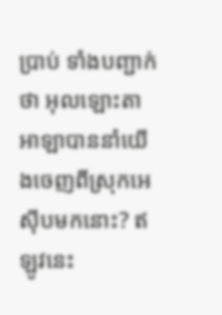ប្រាប់ ទាំងបញ្ជាក់ថា អុលឡោះតាអាឡាបាននាំយើងចេញពីស្រុកអេស៊ីបមកនោះ? ឥឡូវនេះ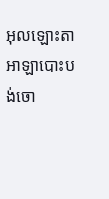អុលឡោះតាអាឡាបោះបង់ចោ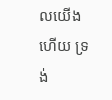លយើងហើយ ទ្រង់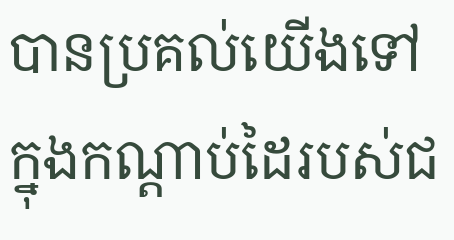បានប្រគល់យើងទៅក្នុងកណ្តាប់ដៃរបស់ជ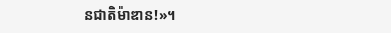នជាតិម៉ាឌាន!»។